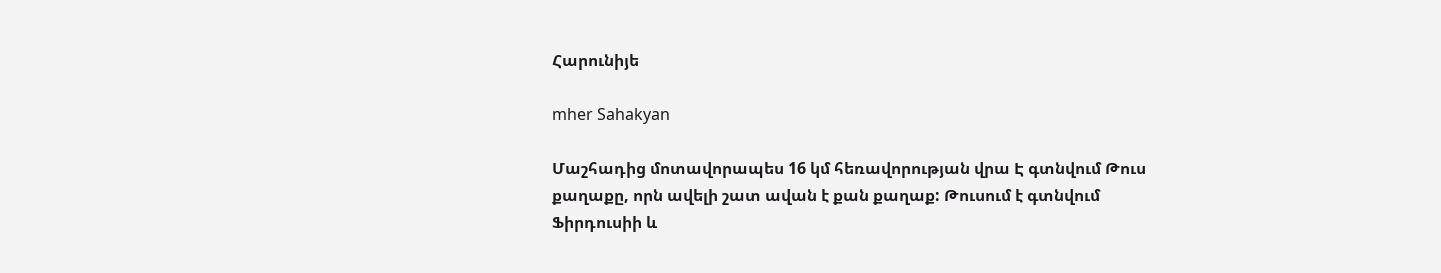Հարունիյե

mher Sahakyan

Մաշհադից մոտավորապես 16 կմ հեռավորության վրա Է գտնվում Թուս քաղաքը, որն ավելի շատ ավան է քան քաղաք: Թուսում է գտնվում Ֆիրդուսիի և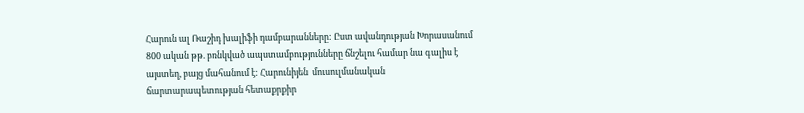Հարուն ալ Ռաշիդ խալիֆի դամբարանները: Ըստ ավանդության Խորասանում 800 ական թթ. բռնկված ապստամբությունները ճնշելու համար նա գալիս է այստեղ, բայց մահանում է: Հարունիյեն  մուսուլմանական ճարտարապետության հետաքրքիր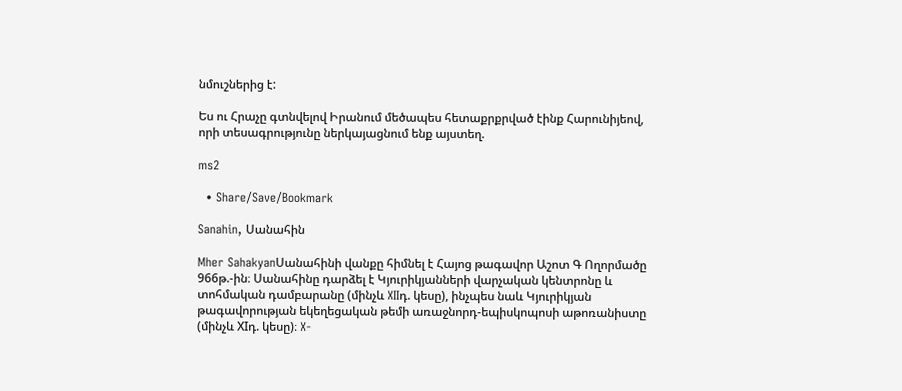նմուշներից է:

Ես ու Հրաչը գտնվելով Իրանում մեծապես հետաքրքրված էինք Հարունիյեով, որի տեսագրությունը ներկայացնում ենք այստեղ.

ms2

  • Share/Save/Bookmark

Sanahin, Սանահին

Mher SahakyanՍանահինի վանքը հիմնել է Հայոց թագավոր Աշոտ Գ Ողորմածը 966թ.-ին։ Սանահինը դարձել է Կյուրիկյանների վարչական կենտրոնը և տոհմական դամբարանը (մինչև XIIդ. կեսը), ինչպես նաև Կյուրիկյան թագավորության եկեղեցական թեմի առաջնորդ-եպիսկոպոսի աթոռանիստը (մինչև XIդ. կեսը)։ X-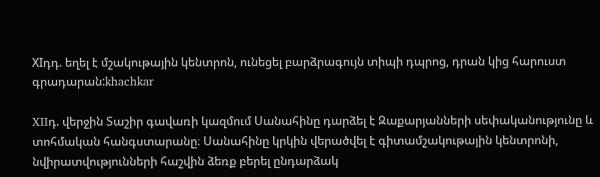XIդդ. եղել է մշակութային կենտրոն, ունեցել բարձրագույն տիպի դպրոց, դրան կից հարուստ գրադարան:khachkar

XIIդ. վերջին Տաշիր գավառի կազմում Սանահինը դարձել է Զաքարյանների սեփականությունը և տոհմական հանգստարանը։ Սանահինը կրկին վերածվել է գիտամշակութային կենտրոնի, նվիրատվությունների հաշվին ձեռք բերել ընդարձակ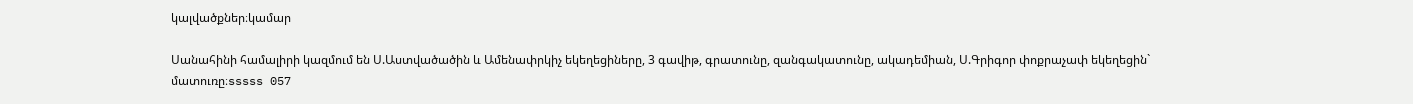կալվածքներ։կամար

Սանահինի համալիրի կազմում են Ս.Աստվածածին և Ամենափրկիչ եկեղեցիները, 3 գավիթ, գրատունը, զանգակատունը, ակադեմիան, Ս.Գրիգոր փոքրաչափ եկեղեցին` մատուռը։sssss 057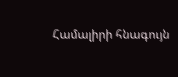Համալիրի հնագույն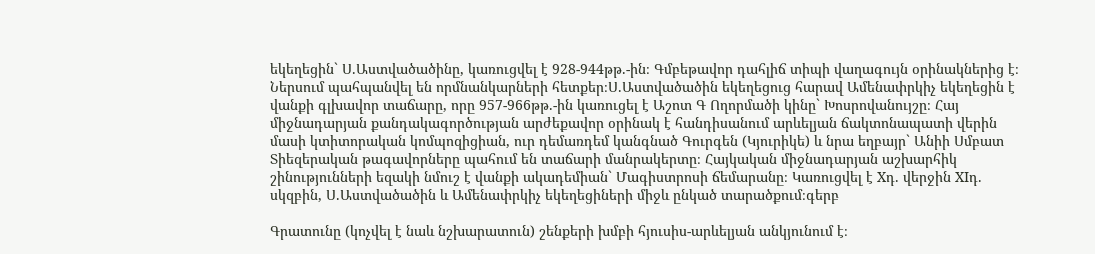եկեղեցին` Ս.Աստվածածինը, կառուցվել է 928-944թթ.-ին։ Գմբեթավոր դահլիճ տիպի վաղագույն օրինակներից է։ Ներսում պահպանվել են որմնանկարների հետքեր։Ս.Աստվածածին եկեղեցուց հարավ Ամենափրկիչ եկեղեցին է վանքի գլխավոր տաճարը, որը 957-966թթ.-ին կառուցել է Աշոտ Գ Ողորմածի կինը` Խոսրովանույշը։ Հայ միջնադարյան քանդակագործության արժեքավոր օրինակ է հանդիսանում արևելյան ճակտոնապատի վերին մասի կտիտորական կոմպոզիցիան, ուր դեմառդեմ կանգնած Գուրգեն (Կյուրիկե) և նրա եղբայր` Անիի Սմբատ Տիեզերական թագավորները պահում են տաճարի մանրակերտը։ Հայկական միջնադարյան աշխարհիկ շինությունների եզակի նմուշ է վանքի ակադեմիան` Մագիստրոսի ճեմարանը։ Կառուցվել է Xդ. վերջին XIդ. սկզբին, Ս.Աստվածածին և Ամենափրկիչ եկեղեցիների միջև ընկած տարածքում։գերբ

Գրատունը (կոչվել է նաև նշխարատուն) շենքերի խմբի հյուսիս-արևելյան անկյունում է։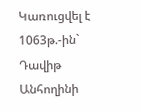Կառուցվել է 1063թ.-ին` Դավիթ Անհողինի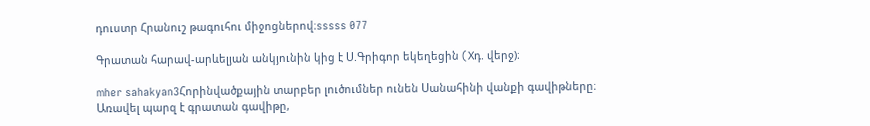դուստր Հրանուշ թագուհու միջոցներով։sssss 077

Գրատան հարավ-արևելյան անկյունին կից է Ս.Գրիգոր եկեղեցին (Xդ. վերջ)։

mher sahakyan3Հորինվածքային տարբեր լուծումներ ունեն Սանահինի վանքի գավիթները։ Առավել պարզ է գրատան գավիթը,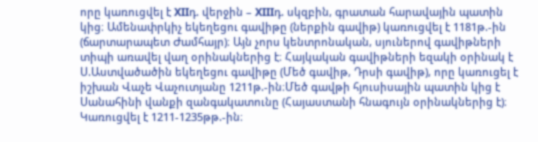որը կառուցվել է XIIդ. վերջին – XIIIդ. սկզբին, գրատան հարավային պատին կից։ Ամենափրկիչ եկեղեցու գավիթը (ներքին գավիթ) կառուցվել է 1181թ.-ին (ճարտարապետ Ժամհայր)։ Այն չորս կենտրոնական, սյուներով գավիթների տիպի առավել վաղ օրինակներից է։ Հայկական գավիթների եզակի օրինակ է Ս.Աստվածածին եկեղեցու գավիթը (Մեծ գավիթ, Դրսի գավիթ), որը կառուցել է իշխան Վաչե Վաչուտյանը 1211թ.-ին։Մեծ գավթի հյուսիսային պատին կից է Սանահինի վանքի զանգակատունը (Հայաստանի հնագույն օրինակներից է)։ Կառուցվել է 1211-1235թթ.-ին։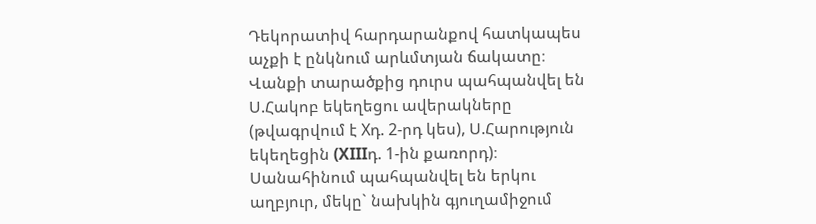Դեկորատիվ հարդարանքով հատկապես աչքի է ընկնում արևմտյան ճակատը։ Վանքի տարածքից դուրս պահպանվել են Ս.Հակոբ եկեղեցու ավերակները (թվագրվում է Xդ. 2-րդ կես), Ս.Հարություն եկեղեցին (XIIIդ. 1-ին քառորդ)։ Սանահինում պահպանվել են երկու աղբյուր, մեկը` նախկին գյուղամիջում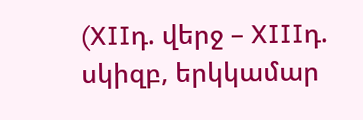(XIIդ. վերջ – XIIIդ. սկիզբ, երկկամար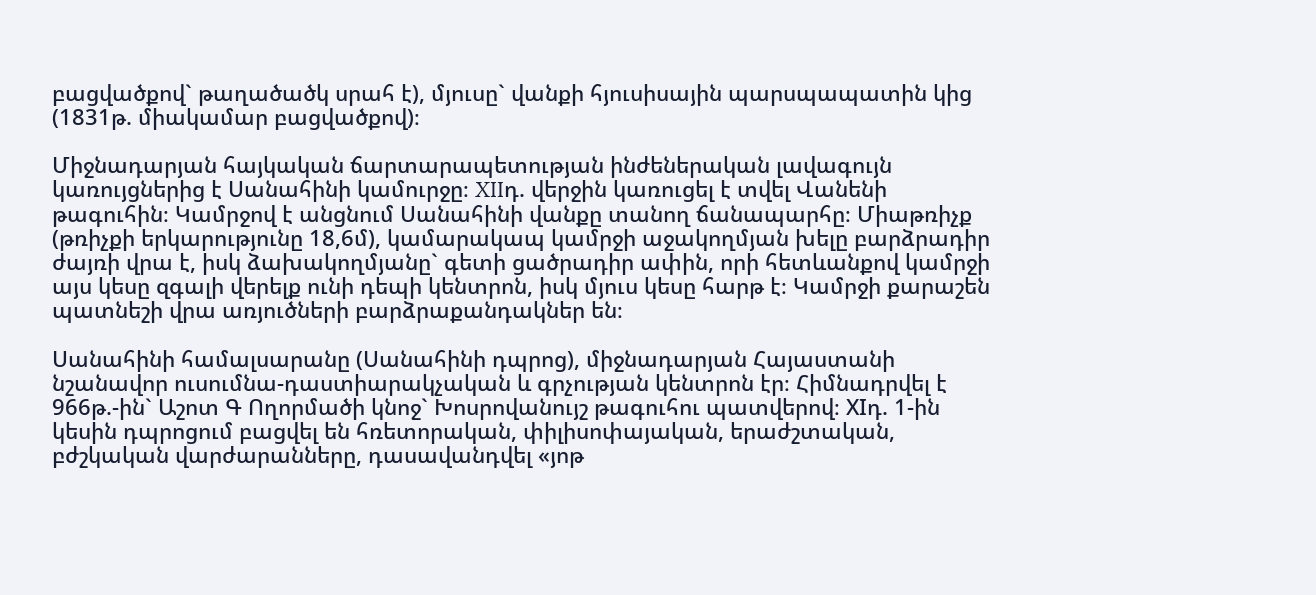բացվածքով` թաղածածկ սրահ է), մյուսը` վանքի հյուսիսային պարսպապատին կից (1831թ. միակամար բացվածքով)։

Միջնադարյան հայկական ճարտարապետության ինժեներական լավագույն կառույցներից է Սանահինի կամուրջը։ XIIդ. վերջին կառուցել է տվել Վանենի թագուհին։ Կամրջով է անցնում Սանահինի վանքը տանող ճանապարհը։ Միաթռիչք (թռիչքի երկարությունը 18,6մ), կամարակապ կամրջի աջակողմյան խելը բարձրադիր ժայռի վրա է, իսկ ձախակողմյանը` գետի ցածրադիր ափին, որի հետևանքով կամրջի այս կեսը զգալի վերելք ունի դեպի կենտրոն, իսկ մյուս կեսը հարթ է։ Կամրջի քարաշեն պատնեշի վրա առյուծների բարձրաքանդակներ են։

Սանահինի համալսարանը (Սանահինի դպրոց), միջնադարյան Հայաստանի նշանավոր ուսումնա-դաստիարակչական և գրչության կենտրոն էր։ Հիմնադրվել է 966թ.-ին` Աշոտ Գ Ողորմածի կնոջ` Խոսրովանույշ թագուհու պատվերով։ XIդ. 1-ին կեսին դպրոցում բացվել են հռետորական, փիլիսոփայական, երաժշտական, բժշկական վարժարանները, դասավանդվել «յոթ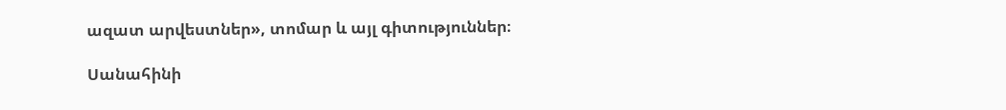ազատ արվեստներ», տոմար և այլ գիտություններ։

Սանահինի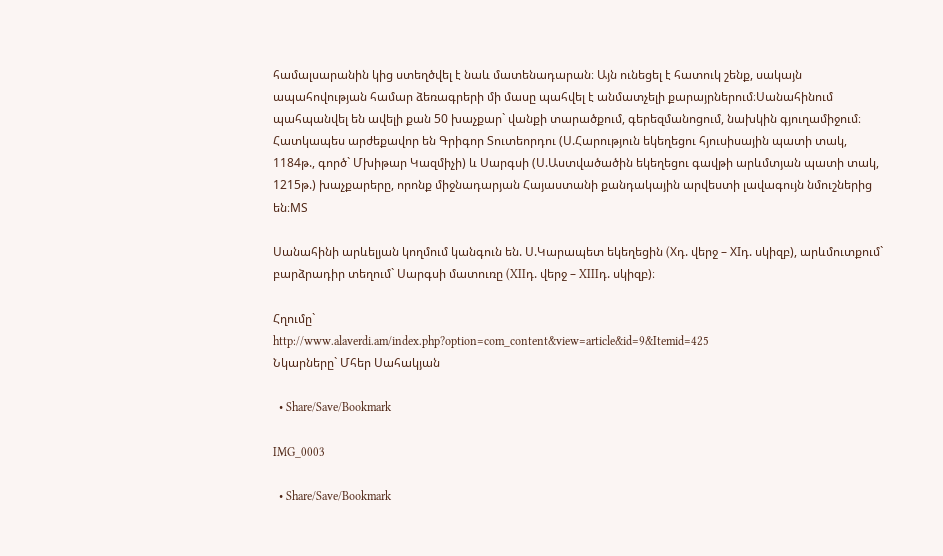համալսարանին կից ստեղծվել է նաև մատենադարան։ Այն ունեցել է հատուկ շենք, սակայն ապահովության համար ձեռագրերի մի մասը պահվել է անմատչելի քարայրներում։Սանահինում պահպանվել են ավելի քան 50 խաչքար` վանքի տարածքում, գերեզմանոցում, նախկին գյուղամիջում։ Հատկապես արժեքավոր են Գրիգոր Տուտեորդու (Ս.Հարություն եկեղեցու հյուսիսային պատի տակ, 1184թ., գործ` Մխիթար Կազմիչի) և Սարգսի (Ս.Աստվածածին եկեղեցու գավթի արևմտյան պատի տակ, 1215թ.) խաչքարերը, որոնք միջնադարյան Հայաստանի քանդակային արվեստի լավագույն նմուշներից են։MS

Սանահինի արևելյան կողմում կանգուն են. Ս.Կարապետ եկեղեցին (Xդ. վերջ – XIդ. սկիզբ), արևմուտքում` բարձրադիր տեղում` Սարգսի մատուռը (XIIդ. վերջ – XIIIդ. սկիզբ)։

Հղումը`
http://www.alaverdi.am/index.php?option=com_content&view=article&id=9&Itemid=425
Նկարները` Մհեր Սահակյան

  • Share/Save/Bookmark

IMG_0003

  • Share/Save/Bookmark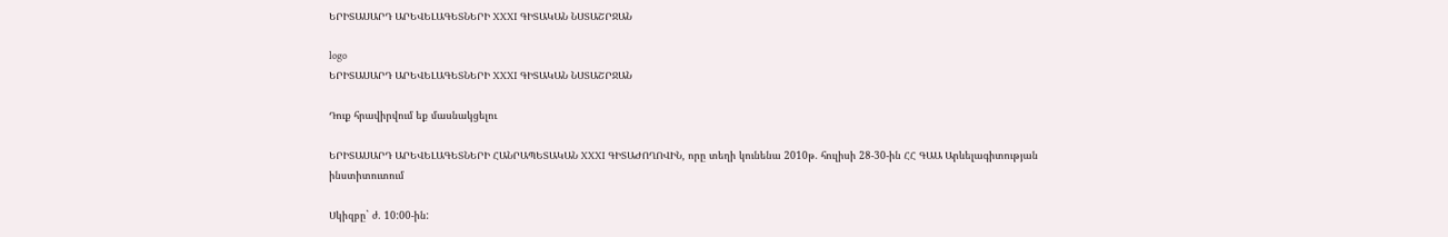ԵՐԻՏԱՍԱՐԴ ԱՐԵՎԵԼԱԳԵՏՆԵՐԻ XXXI ԳԻՏԱԿԱՆ ՆՍՏԱՇՐՋԱՆ

logo
ԵՐԻՏԱՍԱՐԴ ԱՐԵՎԵԼԱԳԵՏՆԵՐԻ XXXI ԳԻՏԱԿԱՆ ՆՍՏԱՇՐՋԱՆ

Դուք հրավիրվում եք մասնակցելու

ԵՐԻՏԱՍԱՐԴ ԱՐԵՎԵԼԱԳԵՏՆԵՐԻ ՀԱՆՐԱՊԵՏԱԿԱՆ XXXI ԳԻՏԱԺՈՂՈՎԻՆ, որը տեղի կունենա 2010թ. հուլիսի 28-30-ին ՀՀ ԳԱԱ Արևելագիտության ինստիտուտում

Սկիզբը` ժ. 10:00-ին: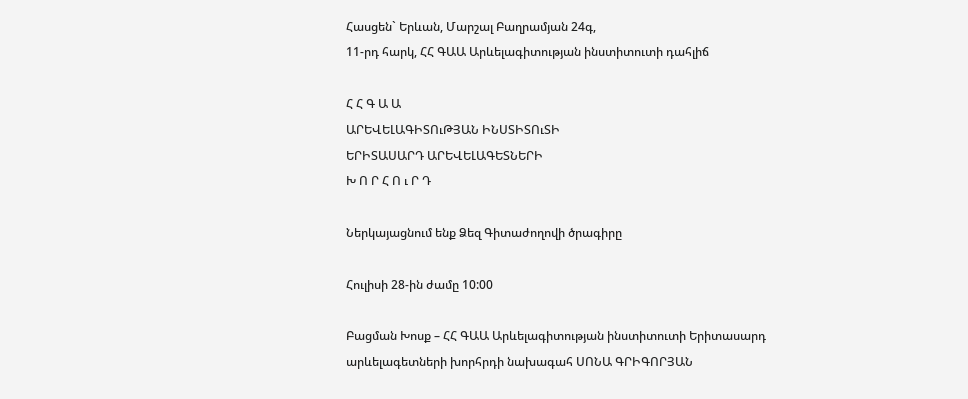Հասցեն` Երևան, Մարշալ Բաղրամյան 24գ,
11-րդ հարկ, ՀՀ ԳԱԱ Արևելագիտության ինստիտուտի դահլիճ

Հ Հ Գ Ա Ա
ԱՐԵՎԵԼԱԳԻՏՈւԹՅԱՆ ԻՆՍՏԻՏՈւՏԻ
ԵՐԻՏԱՍԱՐԴ ԱՐԵՎԵԼԱԳԵՏՆԵՐԻ
Խ Ո Ր Հ Ո ւ Ր Դ

Ներկայացնում ենք Ձեզ Գիտաժողովի ծրագիրը

Հուլիսի 28-ին ժամը 10:00

Բացման Խոսք – ՀՀ ԳԱԱ Արևելագիտության ինստիտուտի Երիտասարդ արևելագետների խորհրդի նախագահ ՍՈՆԱ ԳՐԻԳՈՐՅԱՆ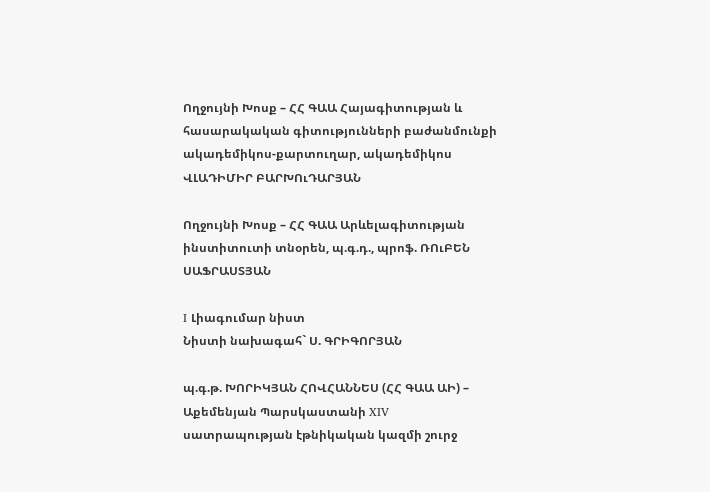Ողջույնի Խոսք – ՀՀ ԳԱԱ Հայագիտության և հասարակական գիտությունների բաժանմունքի ակադեմիկոս-քարտուղար, ակադեմիկոս ՎԼԱԴԻՄԻՐ ԲԱՐԽՈւԴԱՐՅԱՆ

Ողջույնի Խոսք – ՀՀ ԳԱԱ Արևելագիտության ինստիտուտի տնօրեն, պ.գ.դ., պրոֆ. ՌՈւԲԵՆ ՍԱՖՐԱՍՏՅԱՆ

I Լիագումար նիստ
Նիստի նախագահ` Ս. ԳՐԻԳՈՐՅԱՆ

պ.գ.թ. ԽՈՐԻԿՅԱՆ ՀՈՎՀԱՆՆԵՍ (ՀՀ ԳԱԱ ԱԻ) – Աքեմենյան Պարսկաստանի XIV սատրապության էթնիկական կազմի շուրջ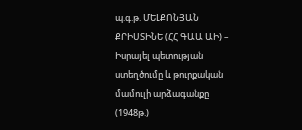պ.գ.թ. ՄԵԼՔՈՆՅԱՆ ՔՐԻՍՏԻՆԵ (ՀՀ ԳԱԱ ԱԻ) – Իսրայել պետության ստեղծումը և թուրքական մամուլի արձագանքը (1948թ.)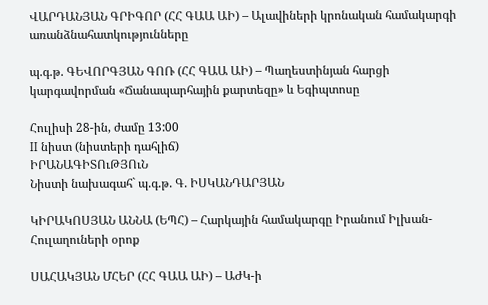ՎԱՐԴԱՆՅԱՆ ԳՐԻԳՈՐ (ՀՀ ԳԱԱ ԱԻ) – Ալավիների կրոնական համակարգի առանձնահատկությունները

պ.գ.թ. ԳԵՎՈՐԳՅԱՆ ԳՈՌ (ՀՀ ԳԱԱ ԱԻ) – Պաղեստինյան հարցի կարգավորման «Ճանապարհային քարտեզը» և Եգիպտոսը

Հուլիսի 28-ին, ժամը 13:00
II նիստ (նիստերի դահլիճ)
ԻՐԱՆԱԳԻՏՈւԹՅՈւՆ
Նիստի նախագահ` պ.գ.թ. Գ. ԻՍԿԱՆԴԱՐՅԱՆ

ԿԻՐԱԿՈՍՅԱՆ ԱՆՆԱ (ԵՊՀ) – Հարկային համակարգը Իրանում Իլխան-Հուլաղուների օրոք

ՍԱՀԱԿՅԱՆ ՄՀԵՐ (ՀՀ ԳԱԱ ԱԻ) – ԱԺԿ-ի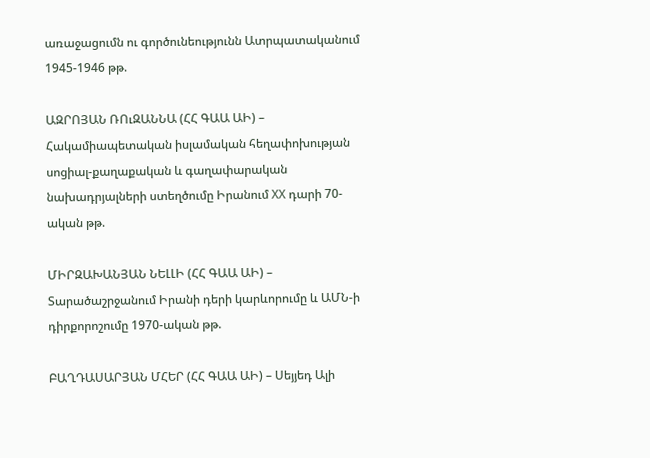առաջացումն ու գործունեությունն Ատրպատականում 1945-1946 թթ.

ԱԶՐՈՅԱՆ ՌՈւԶԱՆՆԱ (ՀՀ ԳԱԱ ԱԻ) – Հակամիապետական իսլամական հեղափոխության սոցիալ-քաղաքական և գաղափարական նախադրյալների ստեղծումը Իրանում XX դարի 70-ական թթ.

ՄԻՐԶԱԽԱՆՅԱՆ ՆԵԼԼԻ (ՀՀ ԳԱԱ ԱԻ) – Տարածաշրջանում Իրանի դերի կարևորումը և ԱՄՆ-ի դիրքորոշումը 1970-ական թթ.

ԲԱՂԴԱՍԱՐՅԱՆ ՄՀԵՐ (ՀՀ ԳԱԱ ԱԻ) – Սեյյեդ Ալի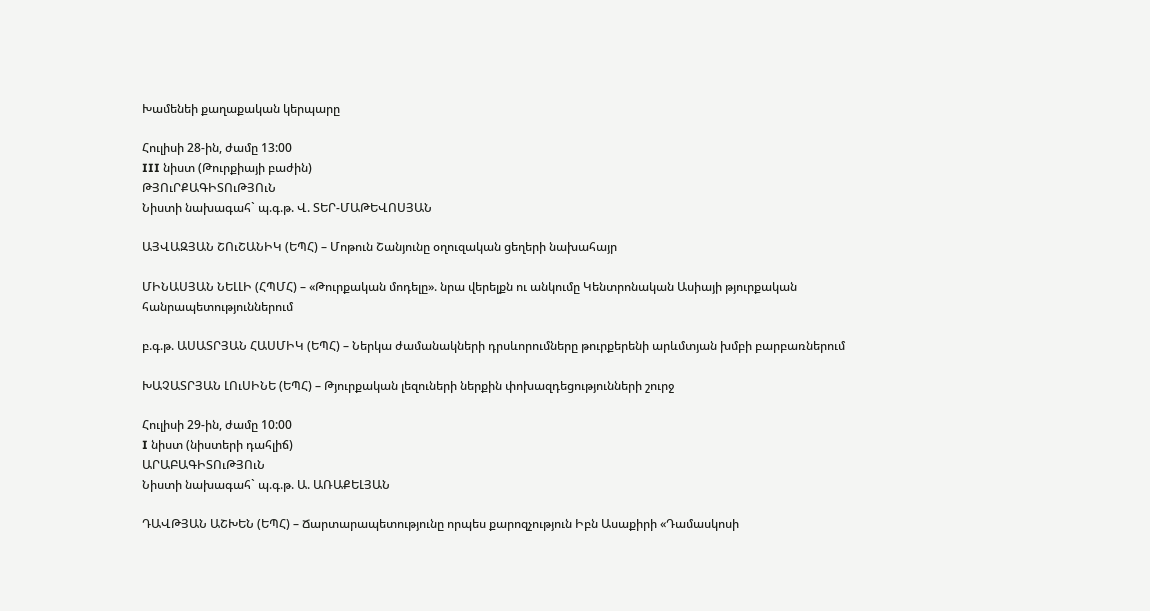Խամենեի քաղաքական կերպարը

Հուլիսի 28-ին, ժամը 13:00
III նիստ (Թուրքիայի բաժին)
ԹՅՈւՐՔԱԳԻՏՈւԹՅՈւՆ
Նիստի նախագահ` պ.գ.թ. Վ. ՏԵՐ-ՄԱԹԵՎՈՍՅԱՆ

ԱՅՎԱԶՅԱՆ ՇՈւՇԱՆԻԿ (ԵՊՀ) – Մոթուն Շանյունը օղուզական ցեղերի նախահայր

ՄԻՆԱՍՅԱՆ ՆԵԼԼԻ (ՀՊՄՀ) – «Թուրքական մոդելը». նրա վերելքն ու անկումը Կենտրոնական Ասիայի թյուրքական հանրապետություններում

բ.գ.թ. ԱՍԱՏՐՅԱՆ ՀԱՍՄԻԿ (ԵՊՀ) – Ներկա ժամանակների դրսևորումները թուրքերենի արևմտյան խմբի բարբառներում

ԽԱՉԱՏՐՅԱՆ ԼՈւՍԻՆԵ (ԵՊՀ) – Թյուրքական լեզուների ներքին փոխազդեցությունների շուրջ

Հուլիսի 29-ին, ժամը 10:00
I նիստ (նիստերի դահլիճ)
ԱՐԱԲԱԳԻՏՈւԹՅՈւՆ
Նիստի նախագահ` պ.գ.թ. Ա. ԱՌԱՔԵԼՅԱՆ

ԴԱՎԹՅԱՆ ԱՇԽԵՆ (ԵՊՀ) – Ճարտարապետությունը որպես քարոզչություն Իբն Ասաքիրի «Դամասկոսի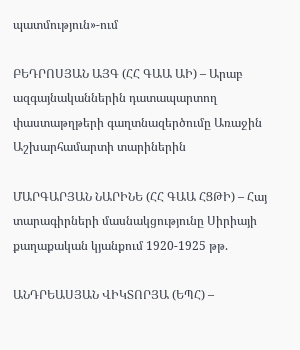պատմություն»-ում

ԲԵԴՐՈՍՅԱՆ ԱՅԳ (ՀՀ ԳԱԱ ԱԻ) – Արաբ ազգայնականներին դատապարտող փաստաթղթերի գաղտնազերծումը Առաջին Աշխարհամարտի տարիներին

ՄԱՐԳԱՐՅԱՆ ՆԱՐԻՆԵ (ՀՀ ԳԱԱ ՀՑԹԻ) – Հայ տարագիրների մասնակցությունը Սիրիայի քաղաքական կյանքում 1920-1925 թթ.

ԱՆԴՐԵԱՍՅԱՆ ՎԻԿՏՈՐՅԱ (ԵՊՀ) –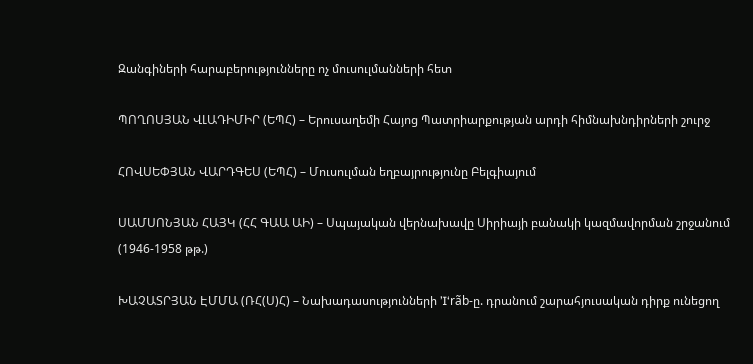Զանգիների հարաբերությունները ոչ մուսուլմանների հետ

ՊՈՂՈՍՅԱՆ ՎԼԱԴԻՄԻՐ (ԵՊՀ) – Երուսաղեմի Հայոց Պատրիարքության արդի հիմնախնդիրների շուրջ

ՀՈՎՍԵՓՅԱՆ ՎԱՐԴԳԵՍ (ԵՊՀ) – Մուսուլման եղբայրությունը Բելգիայում

ՍԱՄՍՈՆՅԱՆ ՀԱՅԿ (ՀՀ ԳԱԱ ԱԻ) – Սպայական վերնախավը Սիրիայի բանակի կազմավորման շրջանում (1946-1958 թթ.)

ԽԱՉԱՏՐՅԱՆ ԷՄՄԱ (ՌՀ(Ս)Հ) – Նախադասությունների ’I‘rãb-ը. դրանում շարահյուսական դիրք ունեցող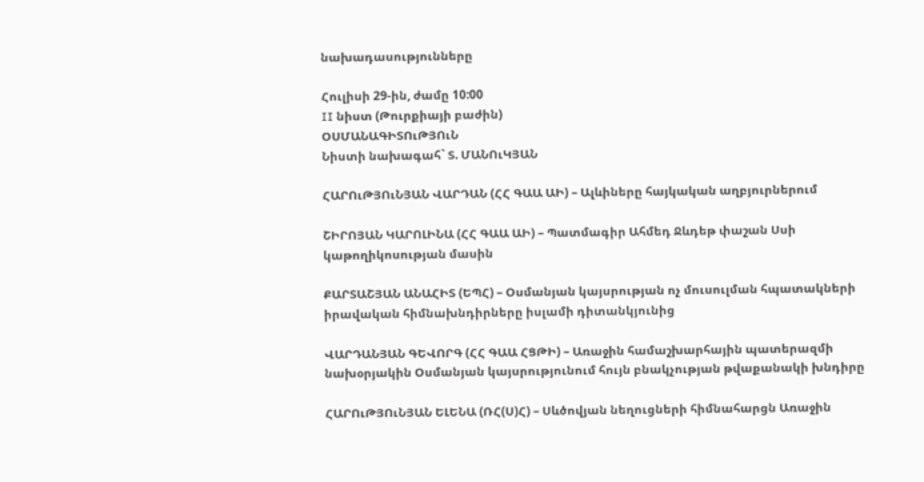նախադասությունները

Հուլիսի 29-ին, ժամը 10:00
II նիստ (Թուրքիայի բաժին)
ՕՍՄԱՆԱԳԻՏՈւԹՅՈւՆ
Նիստի նախագահ` Տ. ՄԱՆՈւԿՅԱՆ

ՀԱՐՈւԹՅՈւՆՅԱՆ ՎԱՐԴԱՆ (ՀՀ ԳԱԱ ԱԻ) – Ալևիները հայկական աղբյուրներում

ՇԻՐՈՅԱՆ ԿԱՐՈԼԻՆԱ (ՀՀ ԳԱԱ ԱԻ) – Պատմագիր Ահմեդ Ջևդեթ փաշան Սսի կաթողիկոսության մասին

ՔԱՐՏԱՇՅԱՆ ԱՆԱՀԻՏ (ԵՊՀ) – Օսմանյան կայսրության ոչ մուսուլման հպատակների իրավական հիմնախնդիրները իսլամի դիտանկյունից

ՎԱՐԴԱՆՅԱՆ ԳԵՎՈՐԳ (ՀՀ ԳԱԱ ՀՑԹԻ) – Առաջին համաշխարհային պատերազմի նախօրյակին Օսմանյան կայսրությունում հույն բնակչության թվաքանակի խնդիրը

ՀԱՐՈւԹՅՈւՆՅԱՆ ԵԼԵՆԱ (ՌՀ(Ս)Հ) – Սևծովյան նեղուցների հիմնահարցն Առաջին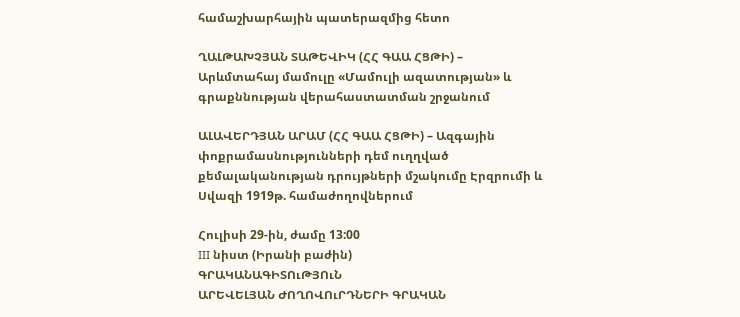համաշխարհային պատերազմից հետո

ՂԱԼԹԱԽՉՅԱՆ ՏԱԹԵՎԻԿ (ՀՀ ԳԱԱ ՀՑԹԻ) – Արևմտահայ մամուլը «Մամուլի ազատության» և գրաքննության վերահաստատման շրջանում

ԱԼԱՎԵՐԴՅԱՆ ԱՐԱՄ (ՀՀ ԳԱԱ ՀՑԹԻ) – Ազգային փոքրամասնությունների դեմ ուղղված քեմալականության դրույթների մշակումը Էրզրումի և Սվազի 1919թ. համաժողովներում

Հուլիսի 29-ին, ժամը 13:00
III նիստ (Իրանի բաժին)
ԳՐԱԿԱՆԱԳԻՏՈւԹՅՈւՆ
ԱՐԵՎԵԼՅԱՆ ԺՈՂՈՎՈւՐԴՆԵՐԻ ԳՐԱԿԱՆ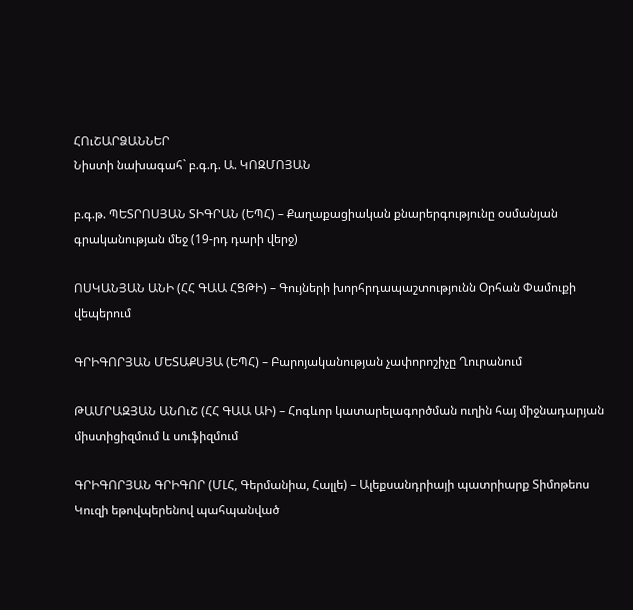ՀՈւՇԱՐՁԱՆՆԵՐ
Նիստի նախագահ` բ.գ.դ. Ա. ԿՈԶՄՈՅԱՆ

բ.գ.թ. ՊԵՏՐՈՍՅԱՆ ՏԻԳՐԱՆ (ԵՊՀ) – Քաղաքացիական քնարերգությունը օսմանյան գրականության մեջ (19-րդ դարի վերջ)

ՈՍԿԱՆՅԱՆ ԱՆԻ (ՀՀ ԳԱԱ ՀՑԹԻ) – Գույների խորհրդապաշտությունն Օրհան Փամուքի վեպերում

ԳՐԻԳՈՐՅԱՆ ՄԵՏԱՔՍՅԱ (ԵՊՀ) – Բարոյականության չափորոշիչը Ղուրանում

ԹԱՄՐԱԶՅԱՆ ԱՆՈւՇ (ՀՀ ԳԱԱ ԱԻ) – Հոգևոր կատարելագործման ուղին հայ միջնադարյան միստիցիզմում և սուֆիզմում

ԳՐԻԳՈՐՅԱՆ ԳՐԻԳՈՐ (ՄԼՀ, Գերմանիա, Հալլե) – Ալեքսանդրիայի պատրիարք Տիմոթեոս Կուզի եթովպերենով պահպանված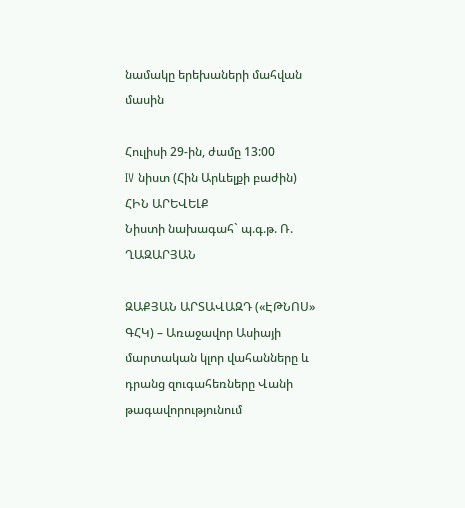նամակը երեխաների մահվան մասին

Հուլիսի 29-ին, ժամը 13:00
IV նիստ (Հին Արևելքի բաժին)
ՀԻՆ ԱՐԵՎԵԼՔ
Նիստի նախագահ` պ.գ.թ. Ռ. ՂԱԶԱՐՅԱՆ

ԶԱՔՅԱՆ ԱՐՏԱՎԱԶԴ («ԷԹՆՈՍ» ԳՀԿ) – Առաջավոր Ասիայի մարտական կլոր վահանները և դրանց զուգահեռները Վանի թագավորությունում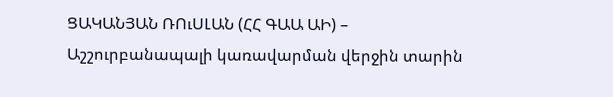ՑԱԿԱՆՅԱՆ ՌՈւՍԼԱՆ (ՀՀ ԳԱԱ ԱԻ) – Աշշուրբանապալի կառավարման վերջին տարին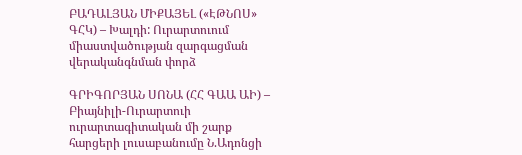ԲԱԴԱԼՅԱՆ ՄԻՔԱՅԵԼ («ԷԹՆՈՍ» ԳՀԿ) – Խալդի: Ուրարտուում միաստվածության զարգացման վերականգնման փորձ

ԳՐԻԳՈՐՅԱՆ ՍՈՆԱ (ՀՀ ԳԱԱ ԱԻ) – Բիայնիլի-Ուրարտուի ուրարտագիտական մի շարք հարցերի լուսաբանումը Ն.Ադոնցի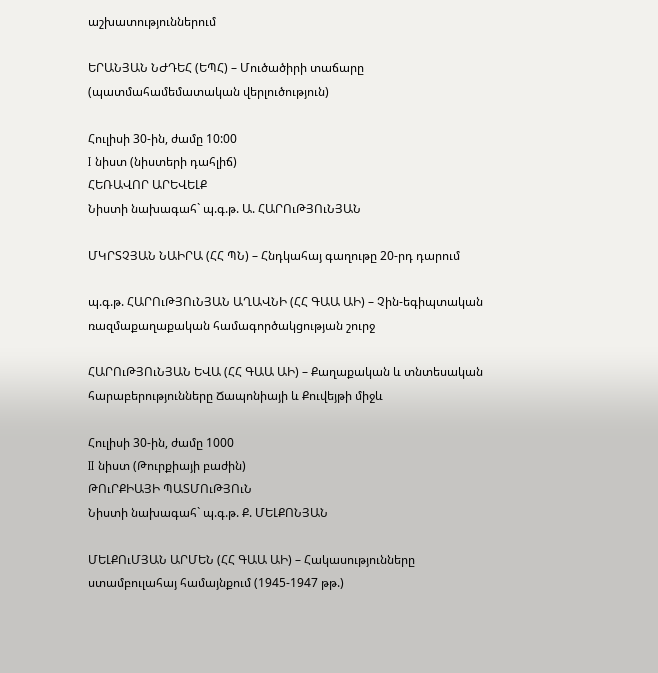աշխատություններում

ԵՐԱՆՅԱՆ ՆԺԴԵՀ (ԵՊՀ) – Մուծածիրի տաճարը (պատմահամեմատական վերլուծություն)

Հուլիսի 30-ին, ժամը 10:00
I նիստ (նիստերի դահլիճ)
ՀԵՌԱՎՈՐ ԱՐԵՎԵԼՔ
Նիստի նախագահ` պ.գ.թ. Ա. ՀԱՐՈւԹՅՈւՆՅԱՆ

ՄԿՐՏՉՅԱՆ ՆԱԻՐԱ (ՀՀ ՊՆ) – Հնդկահայ գաղութը 20-րդ դարում

պ.գ.թ. ՀԱՐՈւԹՅՈւՆՅԱՆ ԱՂԱՎՆԻ (ՀՀ ԳԱԱ ԱԻ) – Չին-եգիպտական ռազմաքաղաքական համագործակցության շուրջ

ՀԱՐՈւԹՅՈւՆՅԱՆ ԵՎԱ (ՀՀ ԳԱԱ ԱԻ) – Քաղաքական և տնտեսական հարաբերությունները Ճապոնիայի և Քուվեյթի միջև

Հուլիսի 30-ին, ժամը 1000
II նիստ (Թուրքիայի բաժին)
ԹՈւՐՔԻԱՅԻ ՊԱՏՄՈւԹՅՈւՆ
Նիստի նախագահ` պ.գ.թ. Ք. ՄԵԼՔՈՆՅԱՆ

ՄԵԼՔՈւՄՅԱՆ ԱՐՄԵՆ (ՀՀ ԳԱԱ ԱԻ) – Հակասությունները ստամբուլահայ համայնքում (1945-1947 թթ.)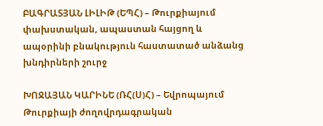ԲԱԳՐԱՏՅԱՆ ԼԻԼԻԹ (ԵՊՀ) – Թուրքիայում փախստական, ապաստան հայցող և ապօրինի բնակություն հաստատած անձանց խնդիրների շուրջ

ԽՈՋԱՅԱՆ ԿԱՐԻՆԵ (ՌՀ(Ս)Հ) – Եվրոպայում Թուրքիայի ժողովրդագրական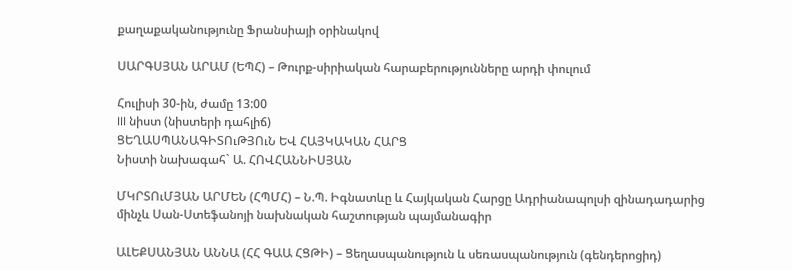քաղաքականությունը Ֆրանսիայի օրինակով

ՍԱՐԳՍՅԱՆ ԱՐԱՄ (ԵՊՀ) – Թուրք-սիրիական հարաբերությունները արդի փուլում

Հուլիսի 30-ին, ժամը 13:00
III նիստ (նիստերի դահլիճ)
ՑԵՂԱՍՊԱՆԱԳԻՏՈւԹՅՈւՆ ԵՎ ՀԱՅԿԱԿԱՆ ՀԱՐՑ
Նիստի նախագահ` Ա. ՀՈՎՀԱՆՆԻՍՅԱՆ

ՄԿՐՏՈւՄՅԱՆ ԱՐՄԵՆ (ՀՊՄՀ) – Ն.Պ. Իգնատևը և Հայկական Հարցը Ադրիանապոլսի զինադադարից մինչև Սան-Ստեֆանոյի նախնական հաշտության պայմանագիր

ԱԼԵՔՍԱՆՅԱՆ ԱՆՆԱ (ՀՀ ԳԱԱ ՀՑԹԻ) – Ցեղասպանություն և սեռասպանություն (գենդերոցիդ)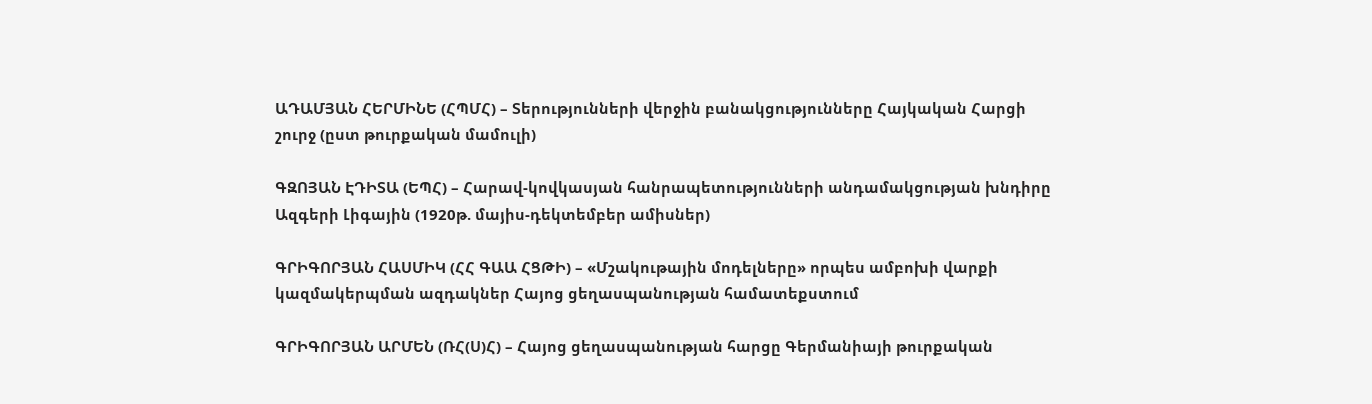ԱԴԱՄՅԱՆ ՀԵՐՄԻՆԵ (ՀՊՄՀ) – Տերությունների վերջին բանակցությունները Հայկական Հարցի շուրջ (ըստ թուրքական մամուլի)

ԳԶՈՅԱՆ ԷԴԻՏԱ (ԵՊՀ) – Հարավ-կովկասյան հանրապետությունների անդամակցության խնդիրը Ազգերի Լիգային (1920թ. մայիս-դեկտեմբեր ամիսներ)

ԳՐԻԳՈՐՅԱՆ ՀԱՍՄԻԿ (ՀՀ ԳԱԱ ՀՑԹԻ) – «Մշակութային մոդելները» որպես ամբոխի վարքի կազմակերպման ազդակներ Հայոց ցեղասպանության համատեքստում

ԳՐԻԳՈՐՅԱՆ ԱՐՄԵՆ (ՌՀ(Ս)Հ) – Հայոց ցեղասպանության հարցը Գերմանիայի թուրքական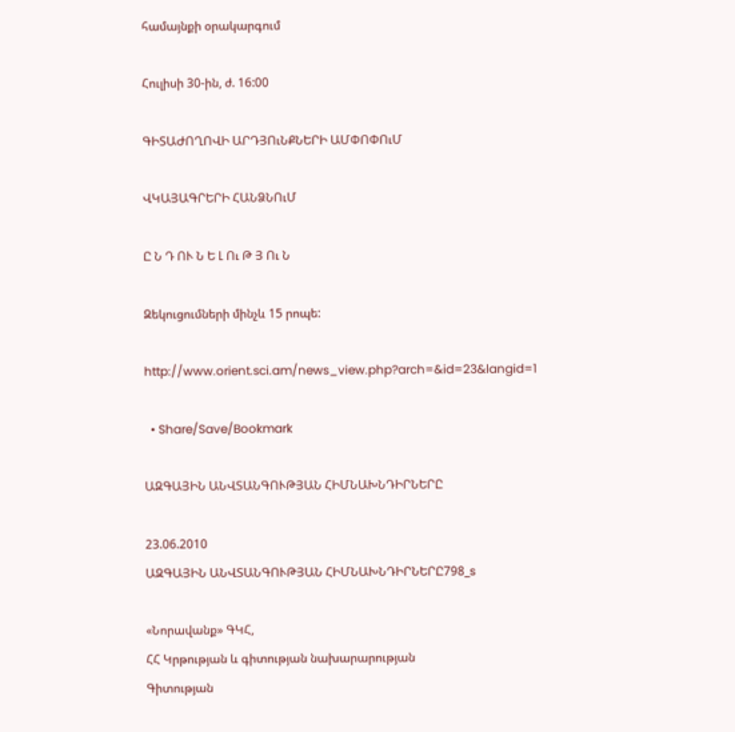համայնքի օրակարգում

Հուլիսի 30-ին, ժ. 16:00

ԳԻՏԱԺՈՂՈՎԻ ԱՐԴՅՈւՆՔՆԵՐԻ ԱՄՓՈՓՈւՄ

ՎԿԱՅԱԳՐԵՐԻ ՀԱՆՁՆՈւՄ

Ը Ն Դ ՈՒ Ն Ե Լ Ու Թ Յ Ու Ն

Զեկուցումների մինչև 15 րոպե:

http://www.orient.sci.am/news_view.php?arch=&id=23&langid=1

  • Share/Save/Bookmark

ԱԶԳԱՅԻՆ ԱՆՎՏԱՆԳՈՒԹՅԱՆ ՀԻՄՆԱԽՆԴԻՐՆԵՐԸ

23.06.2010
ԱԶԳԱՅԻՆ ԱՆՎՏԱՆԳՈՒԹՅԱՆ ՀԻՄՆԱԽՆԴԻՐՆԵՐԸ798_s

«Նորավանք» ԳԿՀ,
ՀՀ Կրթության և գիտության նախարարության
Գիտության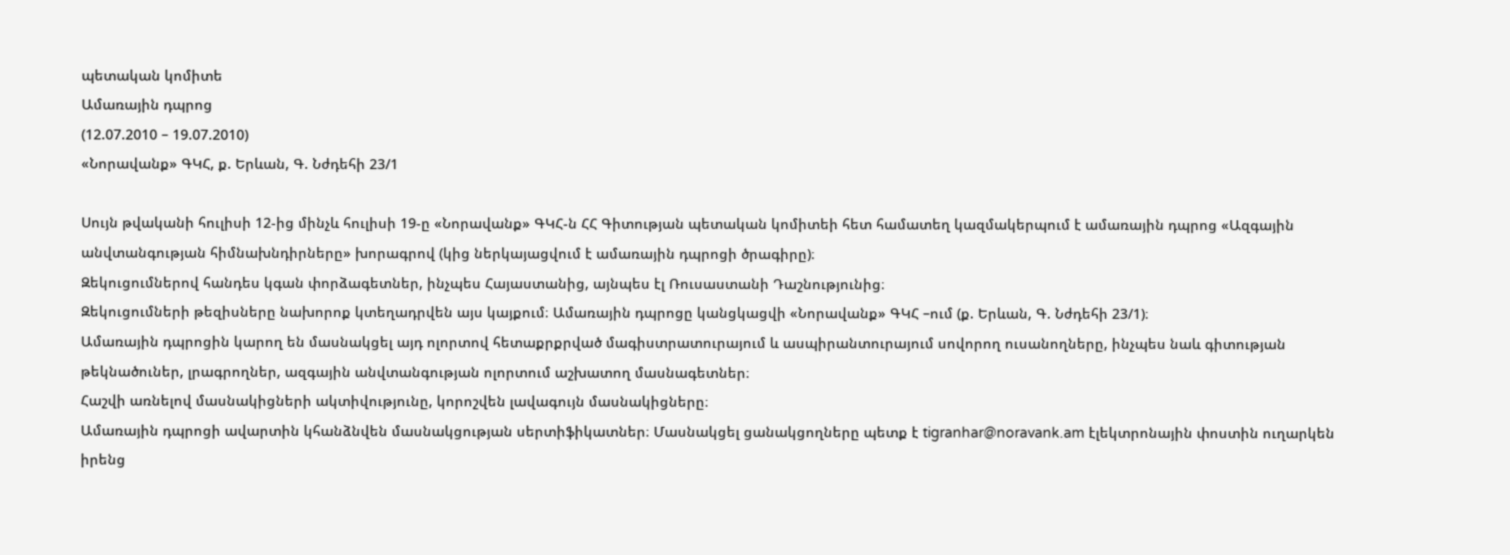պետական կոմիտե
Ամառային դպրոց
(12.07.2010 – 19.07.2010)
«Նորավանք» ԳԿՀ, ք. Երևան, Գ. Նժդեհի 23/1

Սույն թվականի հուլիսի 12-ից մինչև հուլիսի 19-ը «Նորավանք» ԳԿՀ-ն ՀՀ Գիտության պետական կոմիտեի հետ համատեղ կազմակերպում է ամառային դպրոց «Ազգային անվտանգության հիմնախնդիրները» խորագրով (կից ներկայացվում է ամառային դպրոցի ծրագիրը)։
Զեկուցումներով հանդես կգան փորձագետներ, ինչպես Հայաստանից, այնպես էլ Ռուսաստանի Դաշնությունից։
Զեկուցումների թեզիսները նախորոք կտեղադրվեն այս կայքում։ Ամառային դպրոցը կանցկացվի «Նորավանք» ԳԿՀ –ում (ք. Երևան, Գ. Նժդեհի 23/1)։
Ամառային դպրոցին կարող են մասնակցել այդ ոլորտով հետաքրքրված մագիստրատուրայում և ասպիրանտուրայում սովորող ուսանողները, ինչպես նաև գիտության թեկնածուներ, լրագրողներ, ազգային անվտանգության ոլորտում աշխատող մասնագետներ։
Հաշվի առնելով մասնակիցների ակտիվությունը, կորոշվեն լավագույն մասնակիցները։
Ամառային դպրոցի ավարտին կհանձնվեն մասնակցության սերտիֆիկատներ։ Մասնակցել ցանակցողները պետք է tigranhar@noravank.am էլեկտրոնային փոստին ուղարկեն իրենց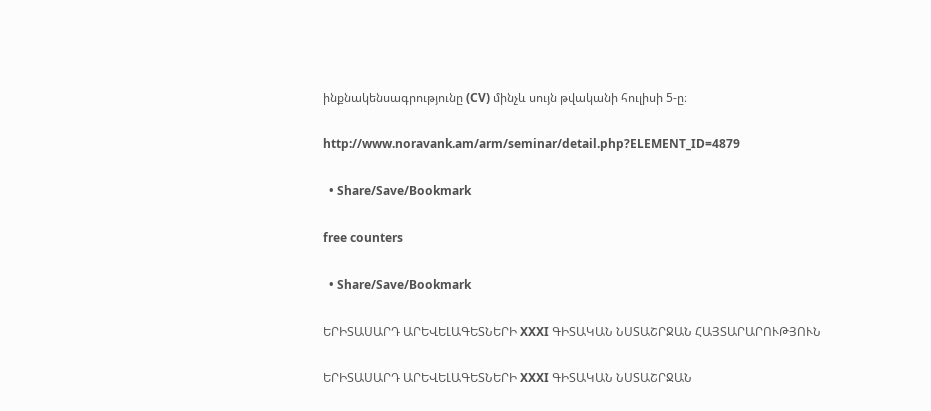ինքնակենսագրությունը (CV) մինչև սույն թվականի հուլիսի 5-ը։

http://www.noravank.am/arm/seminar/detail.php?ELEMENT_ID=4879

  • Share/Save/Bookmark

free counters

  • Share/Save/Bookmark

ԵՐԻՏԱՍԱՐԴ ԱՐԵՎԵԼԱԳԵՏՆԵՐԻ XXXI ԳԻՏԱԿԱՆ ՆՍՏԱՇՐՋԱՆ ՀԱՅՏԱՐԱՐՈՒԹՅՈՒՆ

ԵՐԻՏԱՍԱՐԴ ԱՐԵՎԵԼԱԳԵՏՆԵՐԻ XXXI ԳԻՏԱԿԱՆ ՆՍՏԱՇՐՋԱՆ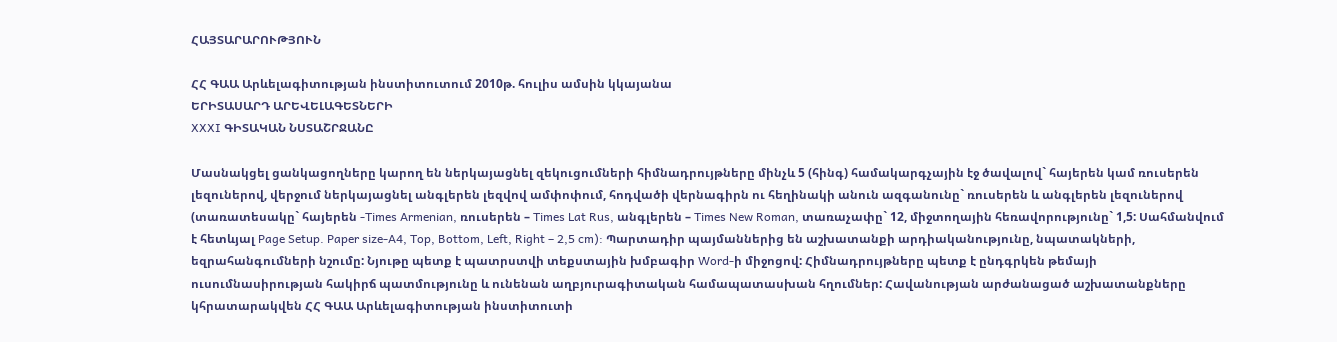ՀԱՅՏԱՐԱՐՈՒԹՅՈՒՆ

ՀՀ ԳԱԱ Արևելագիտության ինստիտուտում 2010թ. հուլիս ամսին կկայանա
ԵՐԻՏԱՍԱՐԴ ԱՐԵՎԵԼԱԳԵՏՆԵՐԻ
XXXI ԳԻՏԱԿԱՆ ՆՍՏԱՇՐՋԱՆԸ

Մասնակցել ցանկացողները կարող են ներկայացնել զեկուցումների հիմնադրույթները մինչև 5 (հինգ) համակարգչային էջ ծավալով` հայերեն կամ ռուսերեն լեզուներով, վերջում ներկայացնել անգլերեն լեզվով ամփոփում, հոդվածի վերնագիրն ու հեղինակի անուն ազգանունը` ռուսերեն և անգլերեն լեզուներով (տառատեսակը` հայերեն -Times Armenian, ռուսերեն – Times Lat Rus, անգլերեն – Times New Roman, տառաչափը` 12, միջտողային հեռավորությունը` 1,5: Սահմանվում է հետևյալ Page Setup. Paper size-A4, Top, Bottom, Left, Right – 2,5 cm): Պարտադիր պայմաններից են աշխատանքի արդիականությունը, նպատակների, եզրահանգումների նշումը: Նյութը պետք է պատրստվի տեքստային խմբագիր Word-ի միջոցով: Հիմնադրույթները պետք է ընդգրկեն թեմայի ուսումնասիրության հակիրճ պատմությունը և ունենան աղբյուրագիտական համապատասխան հղումներ: Հավանության արժանացած աշխատանքները կհրատարակվեն ՀՀ ԳԱԱ Արևելագիտության ինստիտուտի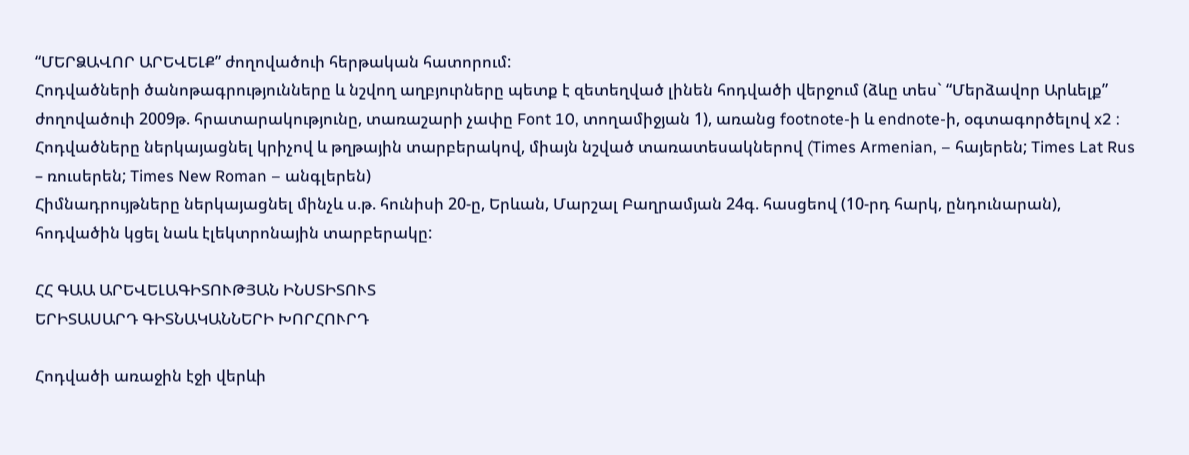“ՄԵՐՁԱՎՈՐ ԱՐԵՎԵԼՔ” ժողովածուի հերթական հատորում:
Հոդվածների ծանոթագրությունները և նշվող աղբյուրները պետք է զետեղված լինեն հոդվածի վերջում (ձևը տես` “Մերձավոր Արևելք” ժողովածուի 2009թ. հրատարակությունը, տառաշարի չափը Font 10, տողամիջյան 1), առանց footnote-ի և endnote-ի, օգտագործելով x2 :
Հոդվածները ներկայացնել կրիչով և թղթային տարբերակով, միայն նշված տառատեսակներով (Times Armenian, – հայերեն; Times Lat Rus – ռուսերեն; Times New Roman – անգլերեն)
Հիմնադրույթները ներկայացնել մինչև ս.թ. հունիսի 20-ը, Երևան, Մարշալ Բաղրամյան 24գ. հասցեով (10-րդ հարկ, ընդունարան), հոդվածին կցել նաև էլեկտրոնային տարբերակը:

ՀՀ ԳԱԱ ԱՐԵՎԵԼԱԳԻՏՈՒԹՅԱՆ ԻՆՍՏԻՏՈՒՏ
ԵՐԻՏԱՍԱՐԴ ԳԻՏՆԱԿԱՆՆԵՐԻ ԽՈՐՀՈՒՐԴ

Հոդվածի առաջին էջի վերևի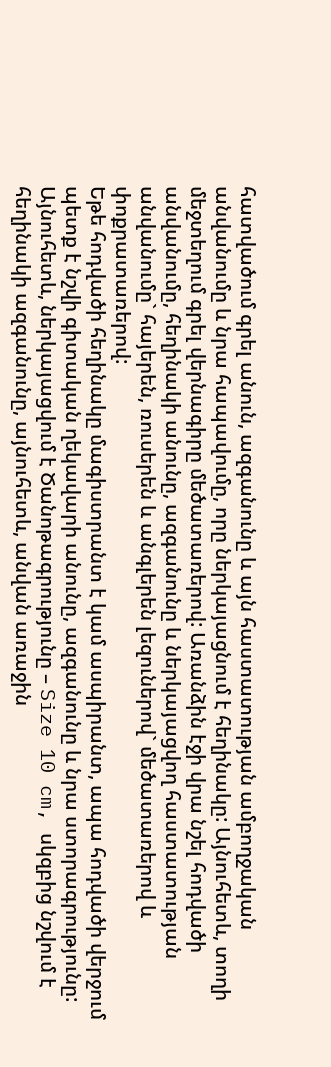հատվածում գրել անուն, ազգանունը և այն հաստատության ամբողջական անվանումը և նրա հապավումը, որը ներկայացնում է հեղինակը: Այնուհետև, տողի մեջտեղում գրել վերնագիրը մեծատառերով: Առանձին էջի վրա նշել հոդվածի անվանումը, հեղինակի անունը, ազգանունը և ներկայացվող հաստատության անվանումը` հայերեն, ռուսերեն և անգլերեն լեզուներով` մեծատառերով և փոքրատառերով:
Եթե հոդվածի հեղինակը մագիստրանտ է կամ ասպիրանտ, ապա հոդվածի վերջում պետք է նշվի գիտական ղեկավարի անունը, ազգանունը և նրա ստորագրությունը:
Այնուհետև, ներկայացվում է Ծանոթագրությունը – Size 10 cm, սկզբից նշվում է հեղինակի ազգանունը, այնուհետև, անվան առաջին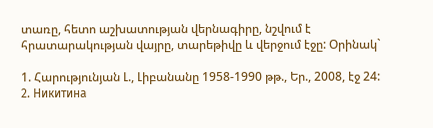տառը, հետո աշխատության վերնագիրը, նշվում է հրատարակության վայրը, տարեթիվը և վերջում էջը: Օրինակ`

1. Հարությունյան Լ., Լիբանանը 1958-1990 թթ., Եր., 2008, էջ 24:
2. Никитина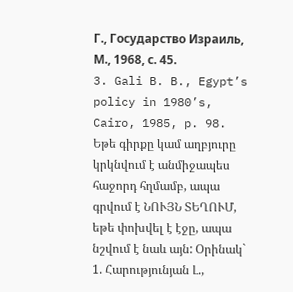Г., Государство Израиль, М., 1968, с. 45.
3. Gali B. B., Egypt’s policy in 1980’s, Cairo, 1985, p. 98.
Եթե գիրքը կամ աղբյուրը կրկնվում է անմիջապես հաջորդ հղմամբ, ապա գրվում է ՆՈՒՅՆ ՏԵՂՈՒՄ, եթե փոխվել է էջը, ապա նշվում է նաև այն: Օրինակ`
1. Հարությունյան Լ.,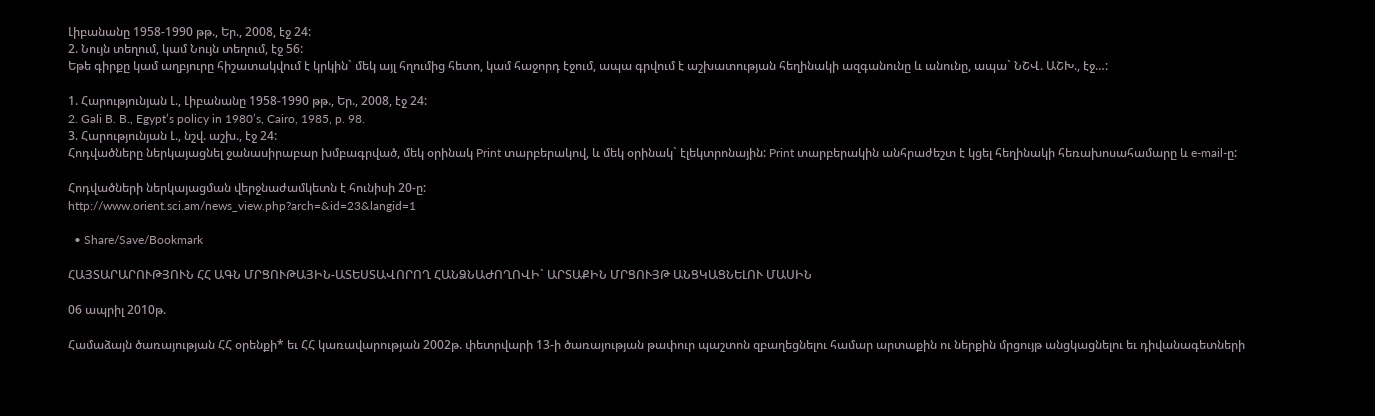Լիբանանը 1958-1990 թթ., Եր., 2008, էջ 24:
2. Նույն տեղում, կամ Նույն տեղում, էջ 56:
Եթե գիրքը կամ աղբյուրը հիշատակվում է կրկին` մեկ այլ հղումից հետո, կամ հաջորդ էջում, ապա գրվում է աշխատության հեղինակի ազգանունը և անունը, ապա` ՆՇՎ. ԱՇԽ., էջ…:

1. Հարությունյան Լ., Լիբանանը 1958-1990 թթ., Եր., 2008, էջ 24:
2. Gali B. B., Egypt’s policy in 1980’s, Cairo, 1985, p. 98.
3. Հարությունյան Լ., նշվ. աշխ., էջ 24:
Հոդվածները ներկայացնել ջանասիրաբար խմբագրված, մեկ օրինակ Print տարբերակով, և մեկ օրինակ` էլեկտրոնային: Print տարբերակին անհրաժեշտ է կցել հեղինակի հեռախոսահամարը և e-mail-ը:

Հոդվածների ներկայացման վերջնաժամկետն է հունիսի 20-ը:
http://www.orient.sci.am/news_view.php?arch=&id=23&langid=1

  • Share/Save/Bookmark

ՀԱՅՏԱՐԱՐՈՒԹՅՈՒՆ ՀՀ ԱԳՆ ՄՐՑՈՒԹԱՅԻՆ-ԱՏԵՍՏԱՎՈՐՈՂ ՀԱՆՁՆԱԺՈՂՈՎԻ` ԱՐՏԱՔԻՆ ՄՐՑՈՒՅԹ ԱՆՑԿԱՑՆԵԼՈՒ ՄԱՍԻՆ

06 ապրիլ 2010թ.

Համաձայն ծառայության ՀՀ օրենքի* եւ ՀՀ կառավարության 2002թ. փետրվարի 13-ի ծառայության թափուր պաշտոն զբաղեցնելու համար արտաքին ու ներքին մրցույթ անցկացնելու եւ դիվանագետների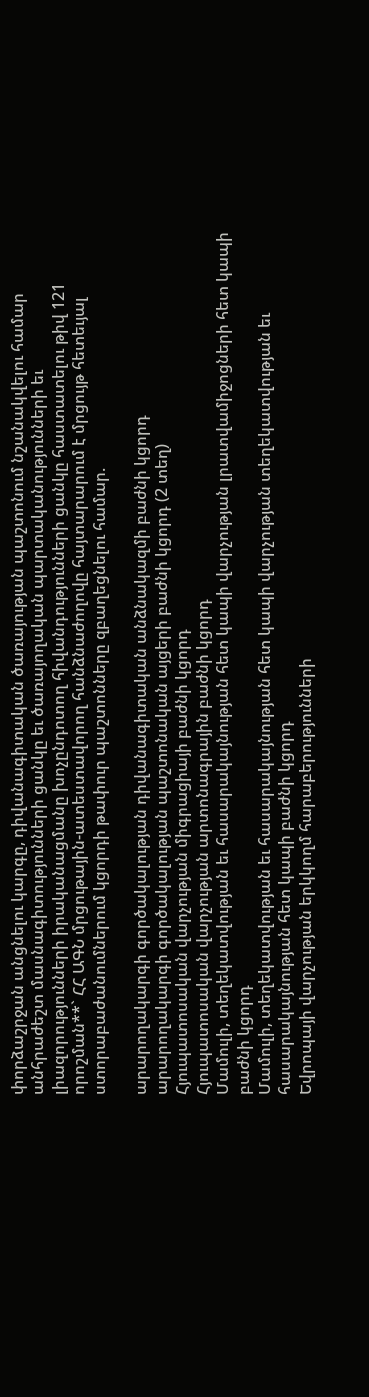փորձաշրջան անցնելու կարգը, դիվանագիտական ծառայության պաշտոնում նշանակվելու համար անհրաժեշտ մասնագիտությունների ցանկը եւ ծառայողական պարտականությունների եւ լիազորությունների իրականացմանը խոչընդոտող հիվանդությունների ցանկը հաստատելու թիվ 121 որոշման**` ՀՀ ԱԳՆ մրցութային-ատեստավորող հանձնաժողովը հայտարարում է մրցույթ հետեւյալ ստորաբաժանումներում կցորդի թափուր պաշտոնները զբաղեցնելու համար.

արարողակարգի գործակալության դիվանագիտական անձնակազմի բաժնի կցորդ
արարողակարգի գործակալության պաշտոնական այցերի բաժնի կցորդ (2 տեղ)
Հյուպատոսական վարչության միգրացիայի բաժնի կցորդ
Հյուպատոսական վարչության արտոնագրային բաժնի կցորդ
Մամուլի, տեղեկատվության եւ հասարակայնության հետ կապի վարչության լրատվամիջոցների հետ կապի բաժնի կցորդ
Մամուլի, տեղեկատվության եւ հասարակայնության հետ կապի վարչության տեղեկատվության եւ հասարակայնության հետ կապի բաժնի կցորդ
Եվրոպայի վարչության երկկողմ հարաբերությունների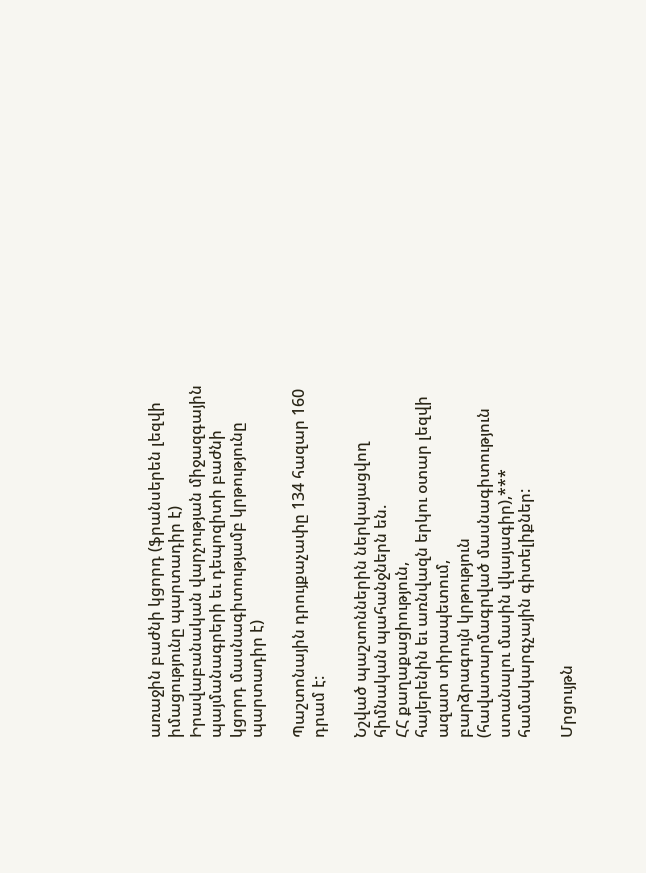առաջին բաժնի կցորդ (ֆրանսերեն լեզվի իմացությունը պարտադիր է)
Իրավաբանական վարչության միջազգային պայմանագրերի եւ դեպոզիտի բաժնի կցորդ մասնագիտությամբ կրթությունը պարտադիր է)

Պաշտոնային դրույքաչափը 134 հազար 160 դրամ է:

Նշված պաշտոններին ներկայացվող հիմնական պահանջներն են.
ՀՀ քաղաքացիություն,
հայերենին եւ առնվազն երկու օտար լեզվի ազատ տիրապետում,
բարձրագույն կրթություն (հավատարմագրված մասնագիտություն ստանալու մասին վկայագիր),***
համակարգչային գիտելիքներ:

Մրցույթն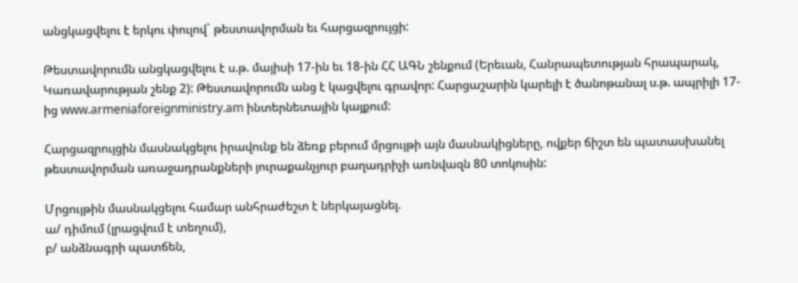անցկացվելու է երկու փուլով` թեստավորման եւ հարցազրույցի:

Թեստավորումն անցկացվելու է ս.թ. մայիսի 17-ին եւ 18-ին ՀՀ ԱԳՆ շենքում (Երեւան, Հանրապետության հրապարակ, Կառավարության շենք 2): Թեստավորումն անց է կացվելու գրավոր: Հարցաշարին կարելի է ծանոթանալ ս.թ. ապրիլի 17-ից www.armeniaforeignministry.am ինտերնետային կայքում:

Հարցազրույցին մասնակցելու իրավունք են ձեռք բերում մրցույթի այն մասնակիցները, ովքեր ճիշտ են պատասխանել թեստավորման առաջադրանքների յուրաքանչյուր բաղադրիչի առնվազն 80 տոկոսին:

Մրցույթին մասնակցելու համար անհրաժեշտ է ներկայացնել.
ա/ դիմում (լրացվում է տեղում),
բ/ անձնագրի պատճեն,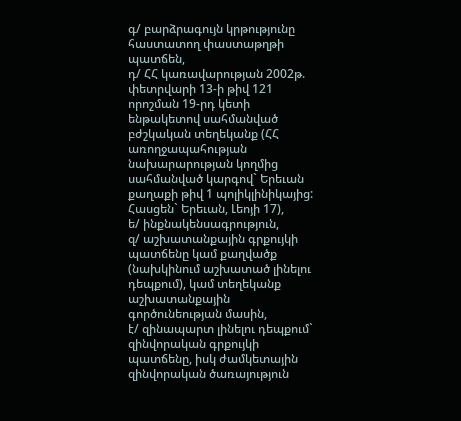գ/ բարձրագույն կրթությունը հաստատող փաստաթղթի պատճեն,
դ/ ՀՀ կառավարության 2002թ. փետրվարի 13-ի թիվ 121 որոշման 19-րդ կետի ենթակետով սահմանված բժշկական տեղեկանք (ՀՀ առողջապահության նախարարության կողմից սահմանված կարգով` Երեւան քաղաքի թիվ 1 պոլիկլինիկայից: Հասցեն` Երեւան, Լեոյի 17),
ե/ ինքնակենսագրություն,
զ/ աշխատանքային գրքույկի պատճենը կամ քաղվածք (նախկինում աշխատած լինելու դեպքում), կամ տեղեկանք աշխատանքային գործունեության մասին,
է/ զինապարտ լինելու դեպքում` զինվորական գրքույկի պատճենը, իսկ ժամկետային զինվորական ծառայություն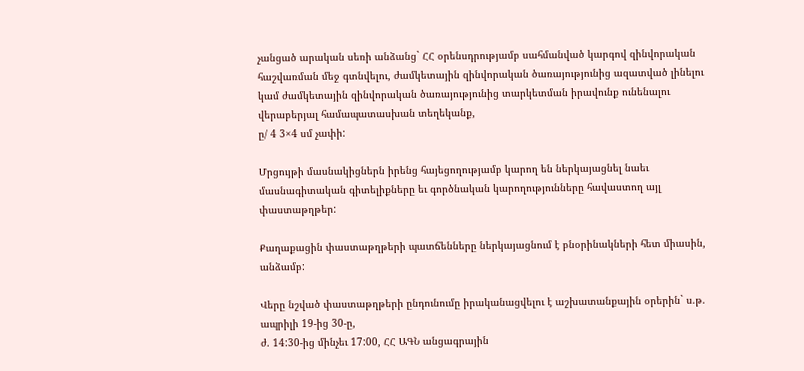չանցած արական սեռի անձանց` ՀՀ օրենսդրությամբ սահմանված կարգով զինվորական հաշվառման մեջ գտնվելու, ժամկետային զինվորական ծառայությունից ազատված լինելու կամ ժամկետային զինվորական ծառայությունից տարկետման իրավունք ունենալու վերաբերյալ համապատասխան տեղեկանք,
ը/ 4 3×4 սմ չափի:

Մրցույթի մասնակիցներն իրենց հայեցողությամբ կարող են ներկայացնել նաեւ մասնագիտական գիտելիքները եւ գործնական կարողությունները հավաստող այլ փաստաթղթեր:

Քաղաքացին փաստաթղթերի պատճենները ներկայացնում է բնօրինակների հետ միասին, անձամբ:

Վերը նշված փաստաթղթերի ընդունումը իրականացվելու է աշխատանքային օրերին` ս.թ. ապրիլի 19-ից 30-ը,
ժ. 14:30-ից մինչեւ 17:00, ՀՀ ԱԳՆ անցագրային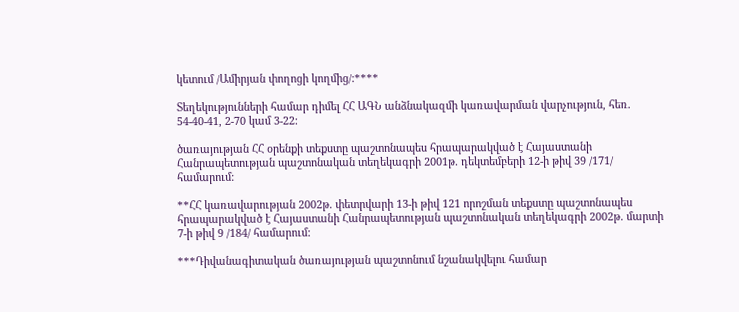կետում /Ամիրյան փողոցի կողմից/:****

Տեղեկությունների համար դիմել ՀՀ ԱԳՆ անձնակազմի կառավարման վարչություն, հեռ. 54-40-41, 2-70 կամ 3-22:

ծառայության ՀՀ օրենքի տեքստը պաշտոնապես հրապարակված է Հայաստանի Հանրապետության պաշտոնական տեղեկագրի 2001թ. դեկտեմբերի 12-ի թիվ 39 /171/ համարում:

**ՀՀ կառավարության 2002թ. փետրվարի 13-ի թիվ 121 որոշման տեքստը պաշտոնապես հրապարակված է Հայաստանի Հանրապետության պաշտոնական տեղեկագրի 2002թ. մարտի 7-ի թիվ 9 /184/ համարում:

***Դիվանագիտական ծառայության պաշտոնում նշանակվելու համար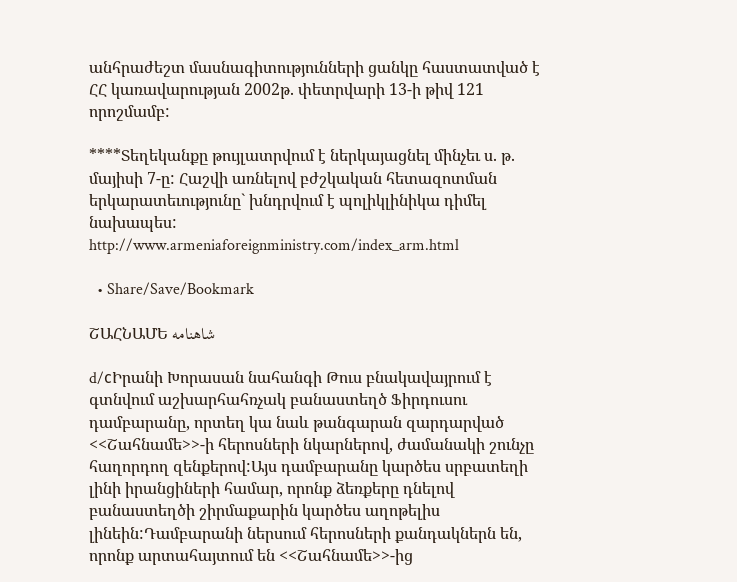անհրաժեշտ մասնագիտությունների ցանկը հաստատված է ՀՀ կառավարության 2002թ. փետրվարի 13-ի թիվ 121 որոշմամբ:

****Տեղեկանքը թույլատրվում է ներկայացնել մինչեւ ս. թ. մայիսի 7-ը: Հաշվի առնելով բժշկական հետազոտման երկարատեւությունը` խնդրվում է պոլիկլինիկա դիմել նախապես:
http://www.armeniaforeignministry.com/index_arm.html

  • Share/Save/Bookmark

ՇԱՀՆԱՄԵ شاهنامه

d/сԻրանի Խորասան նահանգի Թուս բնակավայրում է գտնվում աշխարհահռչակ բանաստեղծ Ֆիրդուսու դամբարանը, որտեղ կա նաև թանգարան զարդարված <<Շահնամե>>-ի հերոսների նկարներով, ժամանակի շունչը հաղորդող զենքերով:Այս դամբարանը կարծես սրբատեղի լինի իրանցիների համար, որոնք ձեռքերը դնելով բանաստեղծի շիրմաքարին կարծես աղոթելիս լինեին:Դամբարանի ներսում հերոսների քանդակներն են, որոնք արտահայտում են <<Շահնամե>>-ից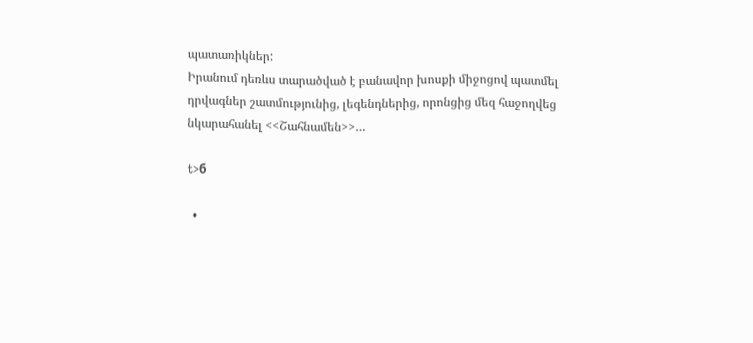պատառիկներ:
Իրանում դեռևս տարածված է բանավոր խոսքի միջոցով պատմել դրվագներ շատմությունից, լեգենդներից, որոնցից մեզ հաջողվեց նկարահանել <<Շահնամեն>>…

t>б

  •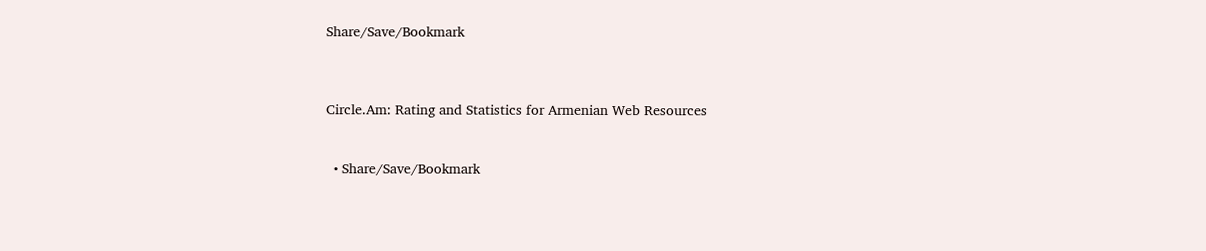Share/Save/Bookmark



Circle.Am: Rating and Statistics for Armenian Web Resources


  • Share/Save/Bookmark